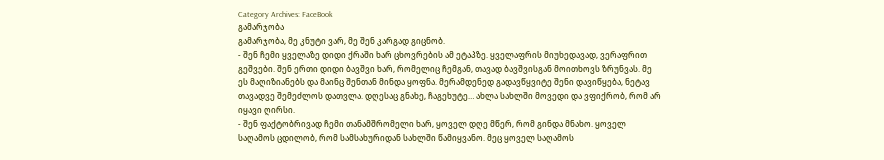Category Archives: FaceBook
გამარჯობა
გამარჯობა, მე კნუტი ვარ, მე შენ კარგად გიცნობ.
- შენ ჩემი ყველაზე დიდი ქრაში ხარ ცხოვრების ამ ეტაპზე. ყველაფრის მიუხედავად, ვერაფრით გეშვები. შენ ერთი დიდი ბავშვი ხარ, რომელიც ჩემგან, თავად ბავშვისგან მოითხოვს ზრუნვას. მე ეს მაღიზიანებს და მაინც შენთან მინდა ყოფნა. მერამდენედ გადავწყვიტე შენი დავიწყება, ნეტავ თავადვე შემეძლოს დათვლა. დღესაც გნახე, ჩაგეხუტე… ახლა სახლში მოვედი და ვფიქრობ, რომ არ იყავი ღირსი.
- შენ ფაქტობრივად ჩემი თანამშრომელი ხარ, ყოველ დღე მწერ, რომ გინდა მნახო. ყოველ საღამოს ცდილობ, რომ სამსახურიდან სახლში წამიყვანო. მეც ყოველ საღამოს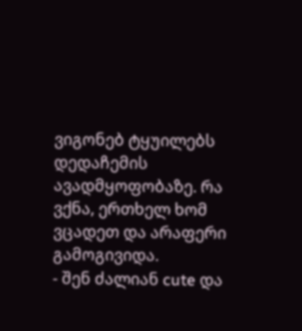ვიგონებ ტყუილებს დედაჩემის ავადმყოფობაზე. რა ვქნა, ერთხელ ხომ ვცადეთ და არაფერი გამოგივიდა.
- შენ ძალიან cute და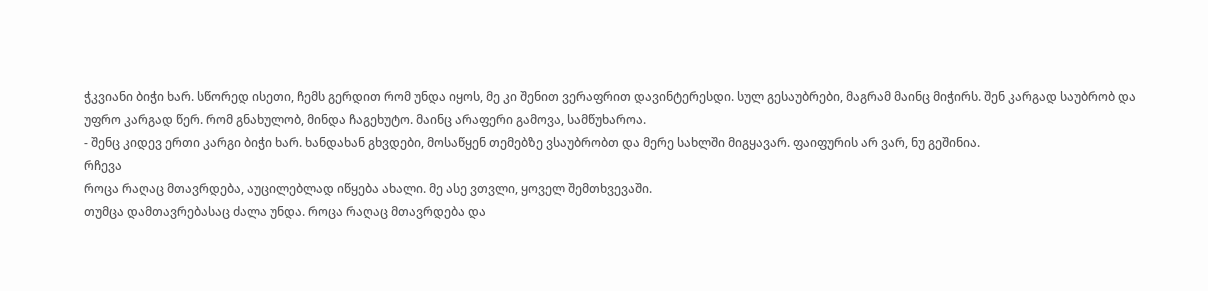ჭკვიანი ბიჭი ხარ. სწორედ ისეთი, ჩემს გერდით რომ უნდა იყოს, მე კი შენით ვერაფრით დავინტერესდი. სულ გესაუბრები, მაგრამ მაინც მიჭირს. შენ კარგად საუბრობ და უფრო კარგად წერ. რომ გნახულობ, მინდა ჩაგეხუტო. მაინც არაფერი გამოვა, სამწუხაროა.
- შენც კიდევ ერთი კარგი ბიჭი ხარ. ხანდახან გხვდები, მოსაწყენ თემებზე ვსაუბრობთ და მერე სახლში მიგყავარ. ფაიფურის არ ვარ, ნუ გეშინია.
რჩევა
როცა რაღაც მთავრდება, აუცილებლად იწყება ახალი. მე ასე ვთვლი, ყოველ შემთხვევაში.
თუმცა დამთავრებასაც ძალა უნდა. როცა რაღაც მთავრდება და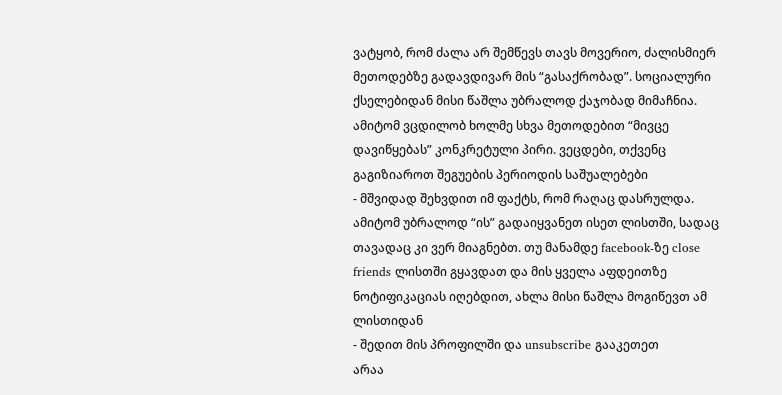ვატყობ, რომ ძალა არ შემწევს თავს მოვერიო, ძალისმიერ მეთოდებზე გადავდივარ მის “გასაქრობად”. სოციალური ქსელებიდან მისი წაშლა უბრალოდ ქაჯობად მიმაჩნია. ამიტომ ვცდილობ ხოლმე სხვა მეთოდებით “მივცე დავიწყებას” კონკრეტული პირი. ვეცდები, თქვენც გაგიზიაროთ შეგუების პერიოდის საშუალებები
- მშვიდად შეხვდით იმ ფაქტს, რომ რაღაც დასრულდა. ამიტომ უბრალოდ “ის” გადაიყვანეთ ისეთ ლისთში, სადაც თავადაც კი ვერ მიაგნებთ. თუ მანამდე facebook-ზე close friends ლისთში გყავდათ და მის ყველა აფდეითზე ნოტიფიკაციას იღებდით, ახლა მისი წაშლა მოგიწევთ ამ ლისთიდან
- შედით მის პროფილში და unsubscribe გააკეთეთ
არაა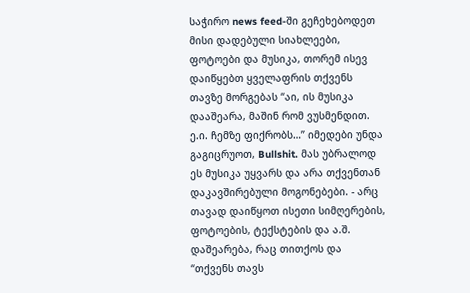საჭირო news feed-ში გეჩეხებოდეთ მისი დადებული სიახლეები, ფოტოები და მუსიკა, თორემ ისევ დაიწყებთ ყველაფრის თქვენს თავზე მორგებას “აი, ის მუსიკა დააშეარა, მაშინ რომ ვუსმენდით. ე.ი. ჩემზე ფიქრობს…” იმედები უნდა გაგიცრუოთ, Bullshit. მას უბრალოდ ეს მუსიკა უყვარს და არა თქვენთან დაკავშირებული მოგონებები. - არც თავად დაიწყოთ ისეთი სიმღერების, ფოტოების, ტექსტების და ა.შ. დაშეარება, რაც თითქოს და “თქვენს თავს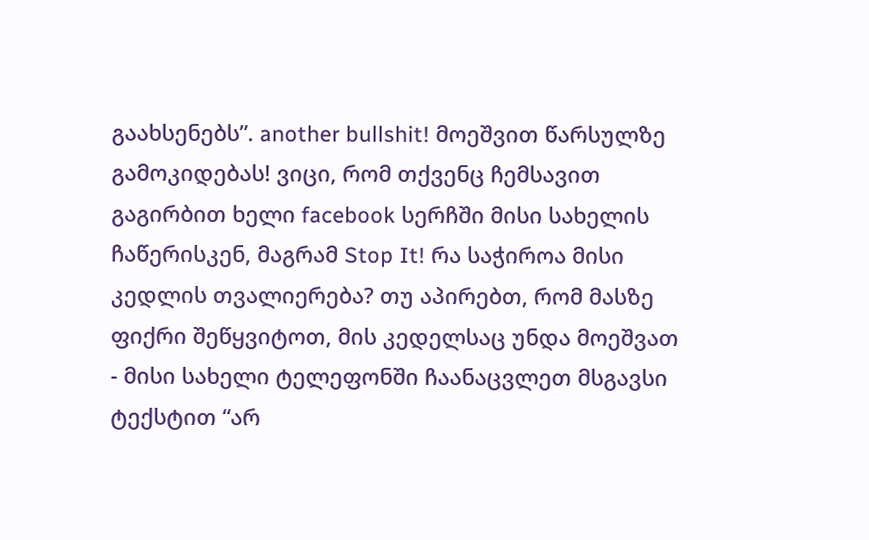გაახსენებს”. another bullshit! მოეშვით წარსულზე გამოკიდებას! ვიცი, რომ თქვენც ჩემსავით გაგირბით ხელი facebook სერჩში მისი სახელის ჩაწერისკენ, მაგრამ Stop It! რა საჭიროა მისი კედლის თვალიერება? თუ აპირებთ, რომ მასზე ფიქრი შეწყვიტოთ, მის კედელსაც უნდა მოეშვათ
- მისი სახელი ტელეფონში ჩაანაცვლეთ მსგავსი ტექსტით “არ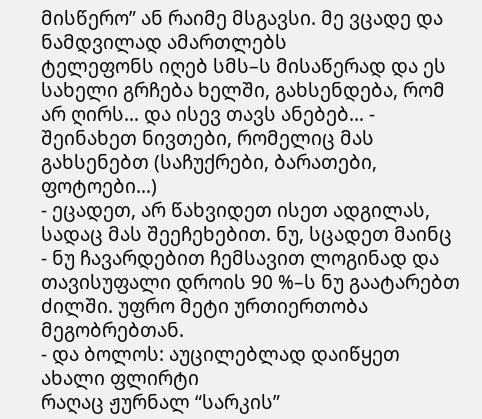მისწერო” ან რაიმე მსგავსი. მე ვცადე და ნამდვილად ამართლებს
ტელეფონს იღებ სმს–ს მისაწერად და ეს სახელი გრჩება ხელში, გახსენდება, რომ არ ღირს… და ისევ თავს ანებებ… - შეინახეთ ნივთები, რომელიც მას გახსენებთ (საჩუქრები, ბარათები, ფოტოები…)
- ეცადეთ, არ წახვიდეთ ისეთ ადგილას, სადაც მას შეეჩეხებით. ნუ, სცადეთ მაინც
- ნუ ჩავარდებით ჩემსავით ლოგინად და თავისუფალი დროის 90 %–ს ნუ გაატარებთ ძილში. უფრო მეტი ურთიერთობა მეგობრებთან.
- და ბოლოს: აუცილებლად დაიწყეთ ახალი ფლირტი
რაღაც ჟურნალ “სარკის”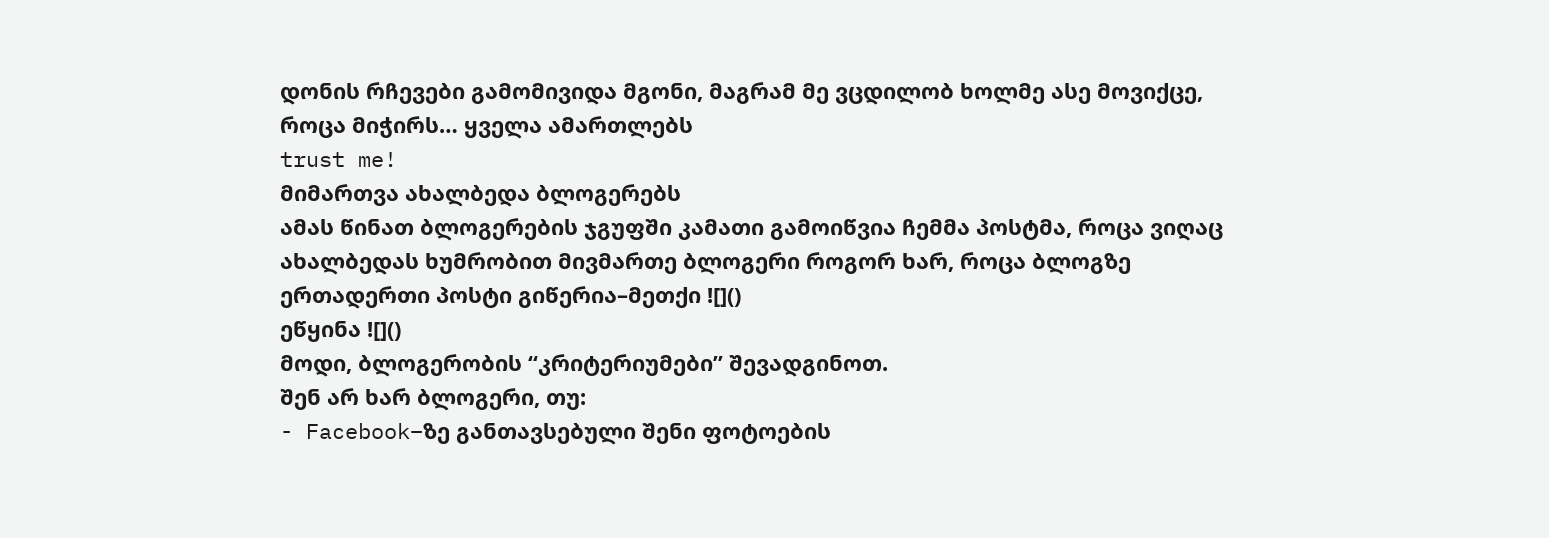დონის რჩევები გამომივიდა მგონი, მაგრამ მე ვცდილობ ხოლმე ასე მოვიქცე, როცა მიჭირს… ყველა ამართლებს
trust me!
მიმართვა ახალბედა ბლოგერებს
ამას წინათ ბლოგერების ჯგუფში კამათი გამოიწვია ჩემმა პოსტმა, როცა ვიღაც ახალბედას ხუმრობით მივმართე ბლოგერი როგორ ხარ, როცა ბლოგზე ერთადერთი პოსტი გიწერია–მეთქი ![]()
ეწყინა ![]()
მოდი, ბლოგერობის “კრიტერიუმები” შევადგინოთ.
შენ არ ხარ ბლოგერი, თუ:
- Facebook–ზე განთავსებული შენი ფოტოების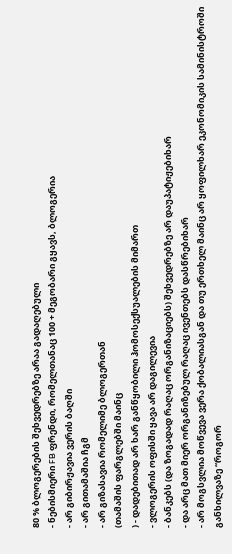80 % ბლოგერების შეხვედრებზე არაა გადაღებული
- ნებისმიერი FB ფრენდი, რომელთანაც 100 + მეგობარი გყავს, ბლოგერია
- არ გიბირჟავია ვერის ბაღში
- არ გითამაშია ჩგმ
- არ გიზასავია რომელიმე ბლოგერთან
(თამაშის ფარგლებში მაინც
) - დადებითად არ ხარ განწყობილი ჰომოსექსუალების მიმართ
- ვლოგერის ოფისში ყავა არ დაგილევია
- ბანკებს (და ზოგადად რაღაც ორგანიზაციებს) შეხვედრებზე არ დაუპატიჟებიხარ
- და არც მათ მიერ ორგანიზებულ რაღაც ივენთებს დასწრებიხარ
- არ მოგსვლია მოწვევა ვერა ქობალიასგან და თუ ერთხელ მაინც არ ყოფილხარ ეკონომიკის სამინისტროში განხილვაზე “როგორ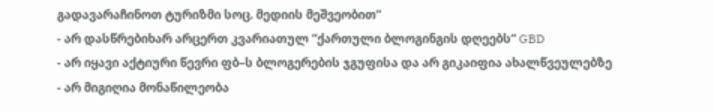გადავარაჩინოთ ტურიზმი სოც. მედიის მეშვეობით”
- არ დასწრებიხარ არცერთ კვარიათულ ”ქართული ბლოგინგის დღეებს” GBD
- არ იყავი აქტიური წევრი ფბ–ს ბლოგერების ჯგუფისა და არ გიკაიფია ახალწვეულებზე
- არ მიგიღია მონაწილეობა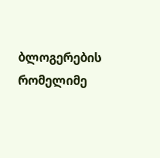ბლოგერების რომელიმე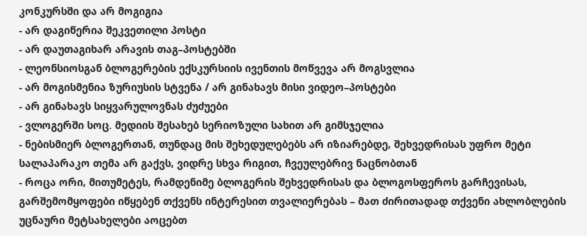კონკურსში და არ მოგიგია
- არ დაგიწერია შეკვეთილი პოსტი
- არ დაუთაგიხარ არავის თაგ–პოსტებში
- ლეონსიოსგან ბლოგერების ექსკურსიის ივენთის მოწვევა არ მოგსვლია
- არ მოგისმენია ზურიუსის სტვენა / არ გინახავს მისი ვიდეო–პოსტები
- არ გინახავს სიყვარულოვნას ძუძუები
- ვლოგერში სოც. მედიის შესახებ სერიოზული სახით არ გიმსჯელია
- ნებისმიერ ბლოგერთან, თუნდაც მის შეხედულებებს არ იზიარებდე, შეხვედრისას უფრო მეტი სალაპარაკო თემა არ გაქვს, ვიდრე სხვა რიგით, ჩვეულებრივ ნაცნობთან
- როცა ორი, მითუმეტეს, რამდენიმე ბლოგერის შეხვედრისას და ბლოგოსფეროს გარჩევისას, გარშემომყოფები იწყებენ თქვენს ინტერესით თვალიერებას – მათ ძირითადად თქვენი ახლობლების უცნაური მეტსახელები აოცებთ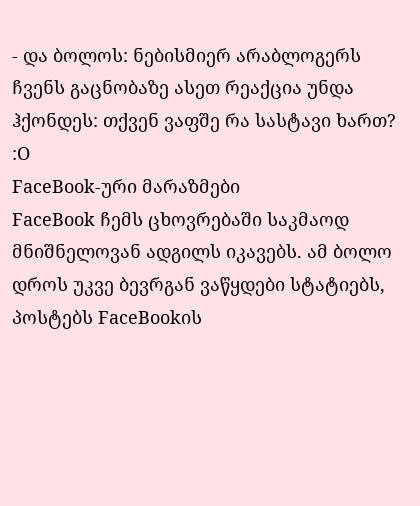- და ბოლოს: ნებისმიერ არაბლოგერს ჩვენს გაცნობაზე ასეთ რეაქცია უნდა ჰქონდეს: თქვენ ვაფშე რა სასტავი ხართ? :O
FaceBook-ური მარაზმები
FaceBook ჩემს ცხოვრებაში საკმაოდ მნიშნელოვან ადგილს იკავებს. ამ ბოლო დროს უკვე ბევრგან ვაწყდები სტატიებს, პოსტებს FaceBookის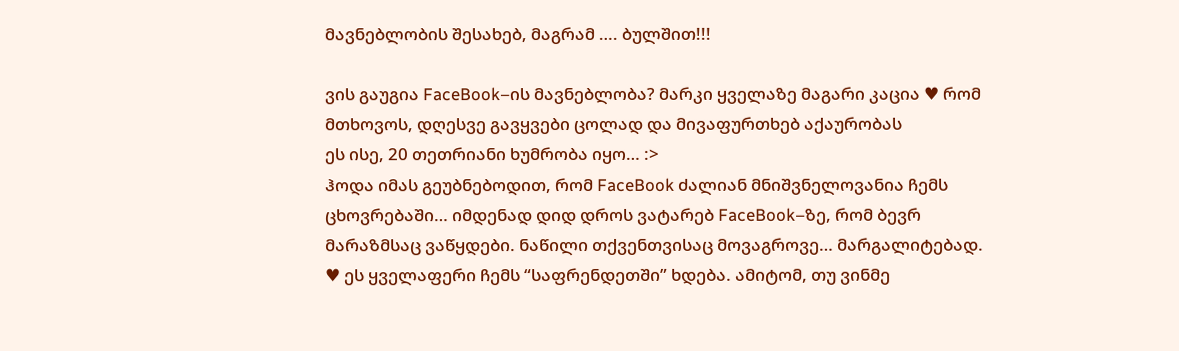მავნებლობის შესახებ, მაგრამ …. ბულშით!!!

ვის გაუგია FaceBook–ის მავნებლობა? მარკი ყველაზე მაგარი კაცია ♥ რომ მთხოვოს, დღესვე გავყვები ცოლად და მივაფურთხებ აქაურობას
ეს ისე, 20 თეთრიანი ხუმრობა იყო… :>
ჰოდა იმას გეუბნებოდით, რომ FaceBook ძალიან მნიშვნელოვანია ჩემს ცხოვრებაში… იმდენად დიდ დროს ვატარებ FaceBook–ზე, რომ ბევრ მარაზმსაც ვაწყდები. ნაწილი თქვენთვისაც მოვაგროვე… მარგალიტებად. ♥ ეს ყველაფერი ჩემს “საფრენდეთში” ხდება. ამიტომ, თუ ვინმე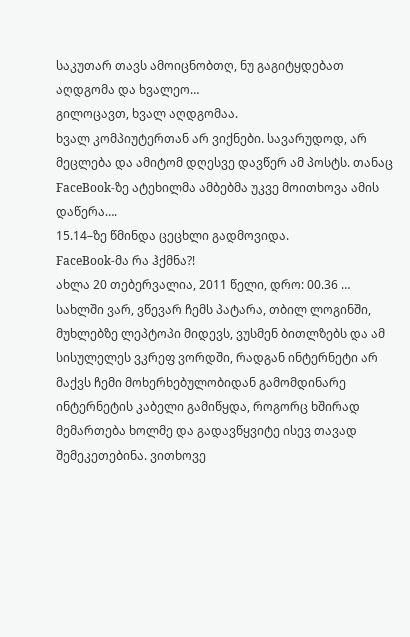საკუთარ თავს ამოიცნობთღ, ნუ გაგიტყდებათ
აღდგომა და ხვალეო…
გილოცავთ, ხვალ აღდგომაა.
ხვალ კომპიუტერთან არ ვიქნები. სავარუდოდ, არ მეცლება და ამიტომ დღესვე დავწერ ამ პოსტს. თანაც FaceBook-ზე ატეხილმა ამბებმა უკვე მოითხოვა ამის დაწერა….
15.14–ზე წმინდა ცეცხლი გადმოვიდა.
FaceBook-მა რა ჰქმნა?!
ახლა 20 თებერვალია, 2011 წელი, დრო: 00.36 …
სახლში ვარ, ვწევარ ჩემს პატარა, თბილ ლოგინში, მუხლებზე ლეპტოპი მიდევს, ვუსმენ ბითლზებს და ამ სისულელეს ვკრეფ ვორდში, რადგან ინტერნეტი არ მაქვს ჩემი მოხერხებულობიდან გამომდინარე
ინტერნეტის კაბელი გამიწყდა, როგორც ხშირად მემართება ხოლმე და გადავწყვიტე ისევ თავად შემეკეთებინა. ვითხოვე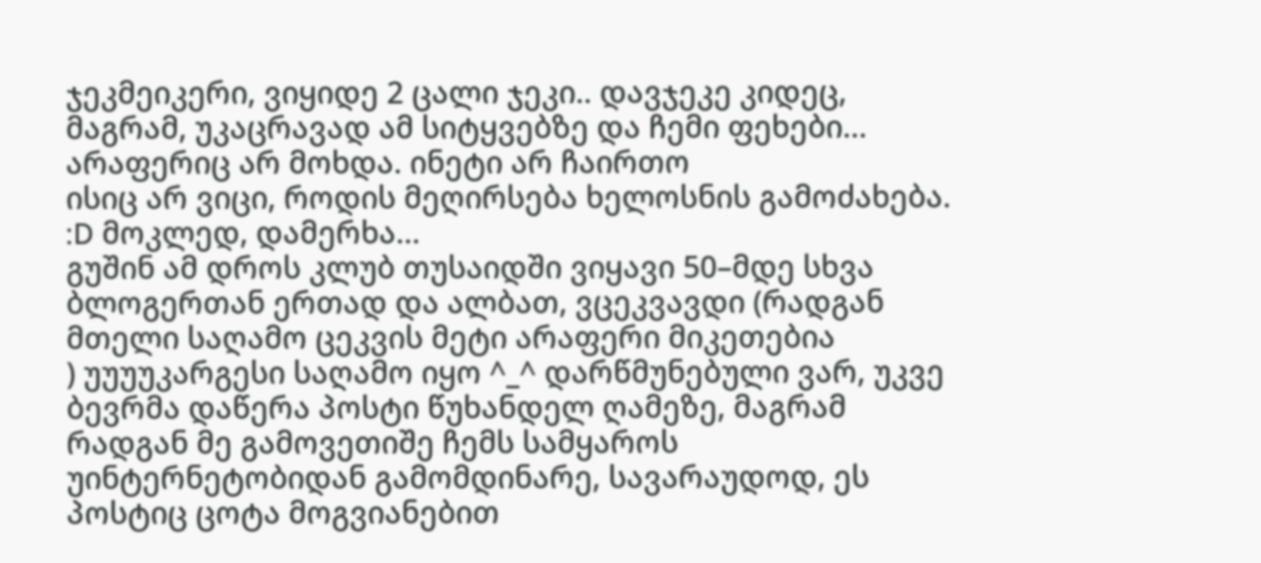ჯეკმეიკერი, ვიყიდე 2 ცალი ჯეკი.. დავჯეკე კიდეც, მაგრამ, უკაცრავად ამ სიტყვებზე და ჩემი ფეხები… არაფერიც არ მოხდა. ინეტი არ ჩაირთო
ისიც არ ვიცი, როდის მეღირსება ხელოსნის გამოძახება. :D მოკლედ, დამერხა…
გუშინ ამ დროს კლუბ თუსაიდში ვიყავი 50–მდე სხვა ბლოგერთან ერთად და ალბათ, ვცეკვავდი (რადგან მთელი საღამო ცეკვის მეტი არაფერი მიკეთებია
) უუუუკარგესი საღამო იყო ^_^ დარწმუნებული ვარ, უკვე ბევრმა დაწერა პოსტი წუხანდელ ღამეზე, მაგრამ რადგან მე გამოვეთიშე ჩემს სამყაროს უინტერნეტობიდან გამომდინარე, სავარაუდოდ, ეს პოსტიც ცოტა მოგვიანებით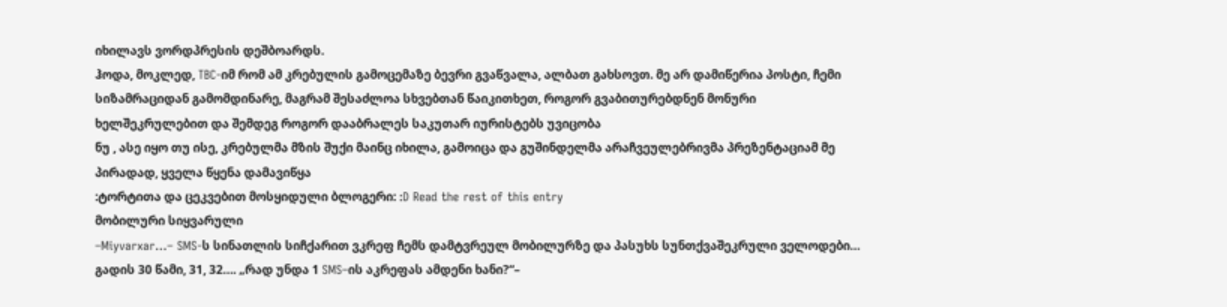იხილავს ვორდპრესის დეშბოარდს.
ჰოდა, მოკლედ, TBC-იმ რომ ამ კრებულის გამოცემაზე ბევრი გვაწვალა, ალბათ გახსოვთ. მე არ დამიწერია პოსტი, ჩემი სიზამრაციდან გამომდინარე, მაგრამ შესაძლოა სხვებთან წაიკითხეთ, როგორ გვაბითურებდნენ მონური ხელშეკრულებით და შემდეგ როგორ დააბრალეს საკუთარ იურისტებს უვიცობა
ნუ , ასე იყო თუ ისე, კრებულმა მზის შუქი მაინც იხილა, გამოიცა და გუშინდელმა არაჩვეულებრივმა პრეზენტაციამ მე პირადად, ყველა წყენა დამავიწყა
:ტორტითა და ცეკვებით მოსყიდული ბლოგერი: :D Read the rest of this entry
მობილური სიყვარული
–Miyvarxar…– SMS-ს სინათლის სიჩქარით ვკრეფ ჩემს დამტვრეულ მობილურზე და პასუხს სუნთქვაშეკრული ველოდები…
გადის 30 წამი, 31, 32…. „რად უნდა 1 SMS–ის აკრეფას ამდენი ხანი?“–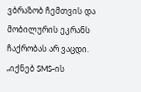ვბრაზობ ჩემთვის და მობილურის ეკრანს ჩაქრობას არ ვაცდი. „იქნებ SMS-ის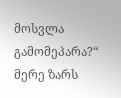მოსვლა გამომეპარა?“ მერე ზარს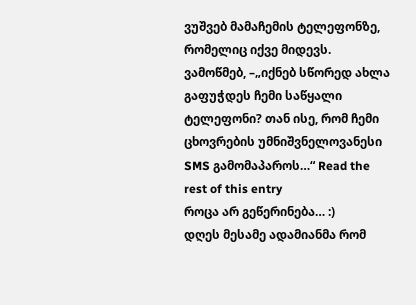ვუშვებ მამაჩემის ტელეფონზე, რომელიც იქვე მიდევს. ვამოწმებ, –„იქნებ სწორედ ახლა გაფუჭდეს ჩემი საწყალი ტელეფონი? თან ისე, რომ ჩემი ცხოვრების უმნიშვნელოვანესი SMS გამომაპაროს…“ Read the rest of this entry
როცა არ გეწერინება… :)
დღეს მესამე ადამიანმა რომ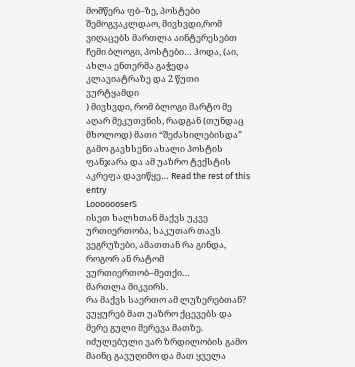მომწერა ფბ–ზე, პოსტები შემოგვაკლდაო, მივხვდი,რომ ვიღაცებს მართლა აინტერესებთ ჩემი ბლოგი, პოსტები… ჰოდა, (აი, ახლა ენთერმა გაჭედა კლავიატრაზე და 2 წუთი ვურტყამდი
) მივხვდი, რომ ბლოგი მარტო მე აღარ მეკუთვნის, რადგან (თუნდაც მხოლოდ) მათი “შეძახილებისდა” გამო გავხსენი ახალი პოსტის ფანჯარა და ამ უაზრო ტექსტის აკრეფა დავიწყე… Read the rest of this entry
LooooooserS
ისეთ ხალხთან მაქვს უკვე ურთიერთობა, საკუთარ თავს ვეგრუზები, ამათთან რა გინდა, როგორ ან რატომ ვურთიერთობ–მეთქი…
მართლა მიკვირს.
რა მაქვს საერთო ამ ლუზერებთან?
ვუყურებ მათ უაზრო ქცევებს და მერე გული მერევა მათზე. იძულებული ვარ ზრდილობის გამო მაინც გავუღიმო და მათ ყველა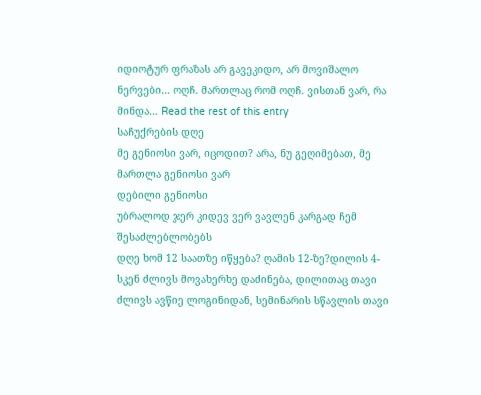იდიოტურ ფრაზას არ გავეკიდო, არ მოვიშალო ნერვები… ოღჩ. მართლაც რომ ოღჩ. ვისთან ვარ, რა მინდა… Read the rest of this entry
საჩუქრების დღე
მე გენიოსი ვარ, იცოდით? არა, ნუ გეღიმებათ, მე მართლა გენიოსი ვარ
დებილი გენიოსი
უბრალოდ ჯერ კიდევ ვერ ვავლენ კარგად ჩემ შესაძლებლობებს
დღე ხომ 12 საათზე იწყება? ღამის 12-ზე?დილის 4-სკენ ძლივს მოვახერხე დაძინება, დილითაც თავი ძლივს ავწიე ლოგინიდან, სემინარის სწავლის თავი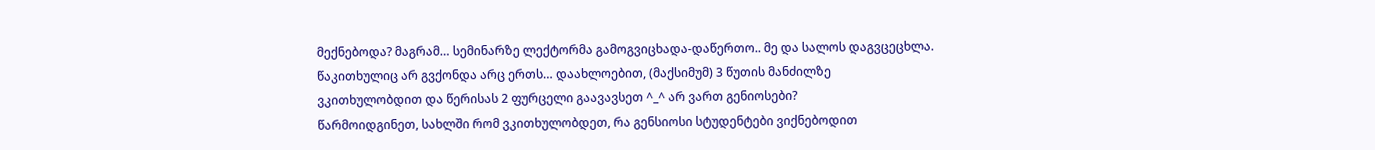მექნებოდა? მაგრამ… სემინარზე ლექტორმა გამოგვიცხადა-დაწერთო.. მე და სალოს დაგვცეცხლა. წაკითხულიც არ გვქონდა არც ერთს… დაახლოებით, (მაქსიმუმ) 3 წუთის მანძილზე ვკითხულობდით და წერისას 2 ფურცელი გაავავსეთ ^_^ არ ვართ გენიოსები?
წარმოიდგინეთ, სახლში რომ ვკითხულობდეთ, რა გენსიოსი სტუდენტები ვიქნებოდით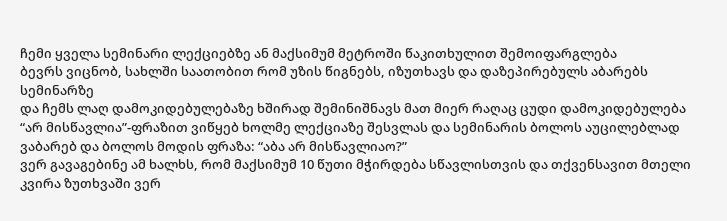ჩემი ყველა სემინარი ლექციებზე ან მაქსიმუმ მეტროში წაკითხულით შემოიფარგლება
ბევრს ვიცნობ, სახლში საათობით რომ უზის წიგნებს, იზუთხავს და დაზეპირებულს აბარებს სემინარზე
და ჩემს ლაღ დამოკიდებულებაზე ხშირად შემინიშნავს მათ მიერ რაღაც ცუდი დამოკიდებულება
“არ მისწავლია”-ფრაზით ვიწყებ ხოლმე ლექციაზე შესვლას და სემინარის ბოლოს აუცილებლად ვაბარებ და ბოლოს მოდის ფრაზა: “აბა არ მისწავლიაო?”
ვერ გავაგებინე ამ ხალხს, რომ მაქსიმუმ 10 წუთი მჭირდება სწავლისთვის და თქვენსავით მთელი კვირა ზუთხვაში ვერ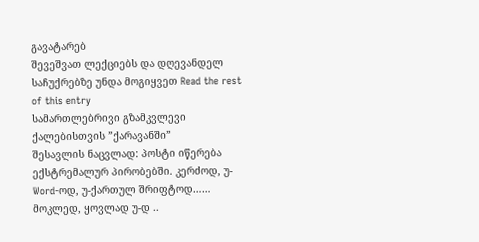გავატარებ
შევეშვათ ლექციებს და დღევანდელ საჩუქრებზე უნდა მოგიყვეთ Read the rest of this entry
სამართლებრივი გზამკვლევი ქალებისთვის ”ქარავანში”
შესავლის ნაცვლად: პოსტი იწერება ექსტრემალურ პირობებში. კერძოდ, უ-Word-ოდ, უ-ქართულ შრიფტოდ…… მოკლედ, ყოვლად უ-დ ..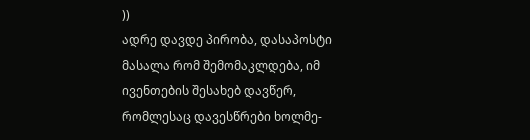))
ადრე დავდე პირობა, დასაპოსტი მასალა რომ შემომაკლდება, იმ ივენთების შესახებ დავწერ, რომლესაც დავესწრები ხოლმე-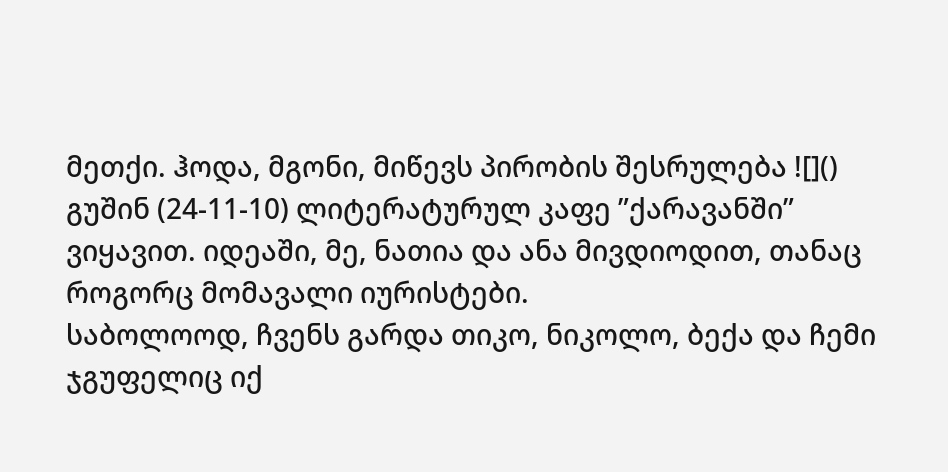მეთქი. ჰოდა, მგონი, მიწევს პირობის შესრულება ![]()
გუშინ (24-11-10) ლიტერატურულ კაფე ”ქარავანში” ვიყავით. იდეაში, მე, ნათია და ანა მივდიოდით, თანაც როგორც მომავალი იურისტები.
საბოლოოდ, ჩვენს გარდა თიკო, ნიკოლო, ბექა და ჩემი ჯგუფელიც იქ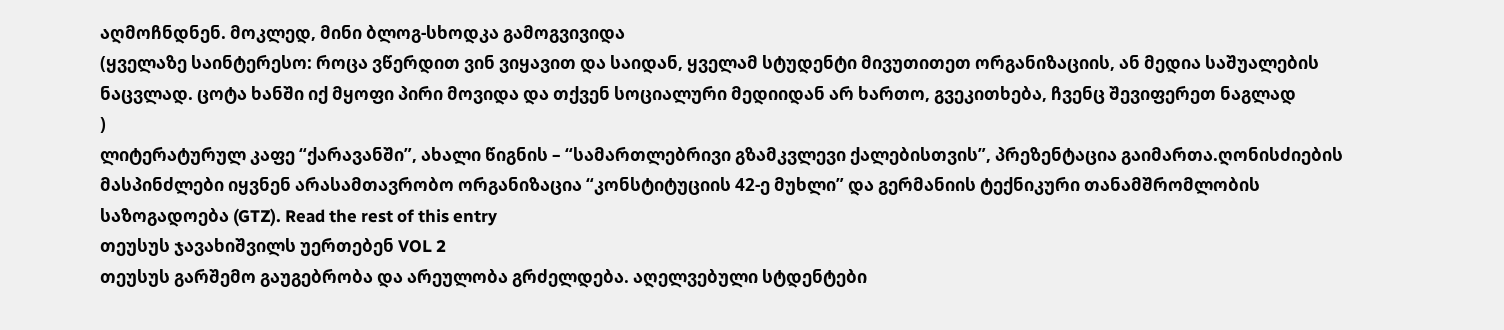აღმოჩნდნენ. მოკლედ, მინი ბლოგ-სხოდკა გამოგვივიდა
(ყველაზე საინტერესო: როცა ვწერდით ვინ ვიყავით და საიდან, ყველამ სტუდენტი მივუთითეთ ორგანიზაციის, ან მედია საშუალების ნაცვლად. ცოტა ხანში იქ მყოფი პირი მოვიდა და თქვენ სოციალური მედიიდან არ ხართო, გვეკითხება, ჩვენც შევიფერეთ ნაგლად
)
ლიტერატურულ კაფე “ქარავანში”, ახალი წიგნის – “სამართლებრივი გზამკვლევი ქალებისთვის”, პრეზენტაცია გაიმართა.ღონისძიების მასპინძლები იყვნენ არასამთავრობო ორგანიზაცია “კონსტიტუციის 42-ე მუხლი” და გერმანიის ტექნიკური თანამშრომლობის საზოგადოება (GTZ). Read the rest of this entry
თეუსუს ჯავახიშვილს უერთებენ VOL 2
თეუსუს გარშემო გაუგებრობა და არეულობა გრძელდება. აღელვებული სტდენტები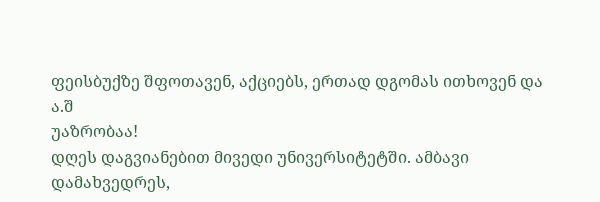ფეისბუქზე შფოთავენ, აქციებს, ერთად დგომას ითხოვენ და ა.შ
უაზრობაა!
დღეს დაგვიანებით მივედი უნივერსიტეტში. ამბავი დამახვედრეს,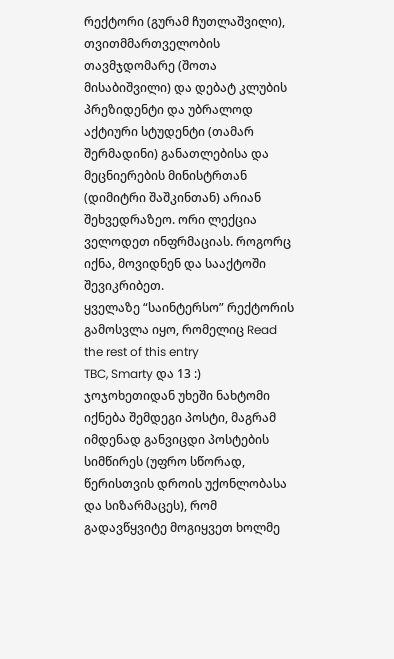რექტორი (გურამ ჩუთლაშვილი), თვითმმართველობის თავმჯდომარე (შოთა მისაბიშვილი) და დებატ კლუბის პრეზიდენტი და უბრალოდ აქტიური სტუდენტი (თამარ შერმადინი) განათლებისა და მეცნიერების მინისტრთან (დიმიტრი შაშკინთან) არიან შეხვედრაზეო. ორი ლექცია ველოდეთ ინფრმაციას. როგორც იქნა, მოვიდნენ და სააქტოში შევიკრიბეთ.
ყველაზე “საინტერსო” რექტორის გამოსვლა იყო, რომელიც Read the rest of this entry
TBC, Smarty და 13 :)
ჯოჯოხეთიდან უხეში ნახტომი იქნება შემდეგი პოსტი, მაგრამ იმდენად განვიცდი პოსტების სიმწირეს (უფრო სწორად, წერისთვის დროის უქონლობასა და სიზარმაცეს), რომ გადავწყვიტე მოგიყვეთ ხოლმე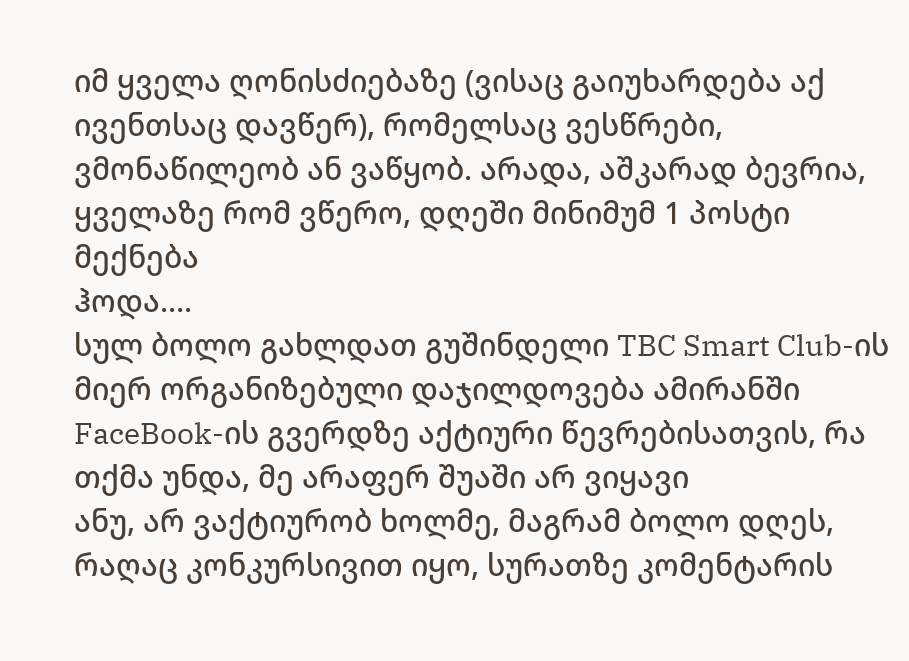იმ ყველა ღონისძიებაზე (ვისაც გაიუხარდება აქ ივენთსაც დავწერ), რომელსაც ვესწრები, ვმონაწილეობ ან ვაწყობ. არადა, აშკარად ბევრია, ყველაზე რომ ვწერო, დღეში მინიმუმ 1 პოსტი მექნება
ჰოდა….
სულ ბოლო გახლდათ გუშინდელი TBC Smart Club-ის მიერ ორგანიზებული დაჯილდოვება ამირანში FaceBook-ის გვერდზე აქტიური წევრებისათვის, რა თქმა უნდა, მე არაფერ შუაში არ ვიყავი
ანუ, არ ვაქტიურობ ხოლმე, მაგრამ ბოლო დღეს, რაღაც კონკურსივით იყო, სურათზე კომენტარის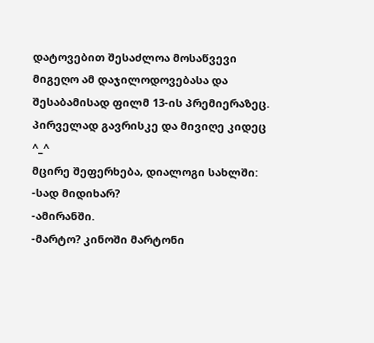დატოვებით შესაძლოა მოსაწვევი მიგეღო ამ დაჯილოდოვებასა და შესაბამისად ფილმ 13-ის პრემიერაზეც. პირველად გავრისკე და მივიღე კიდეც ^_^
მცირე შეფერხება, დიალოგი სახლში:
-სად მიდიხარ?
-ამირანში.
-მარტო? კინოში მარტონი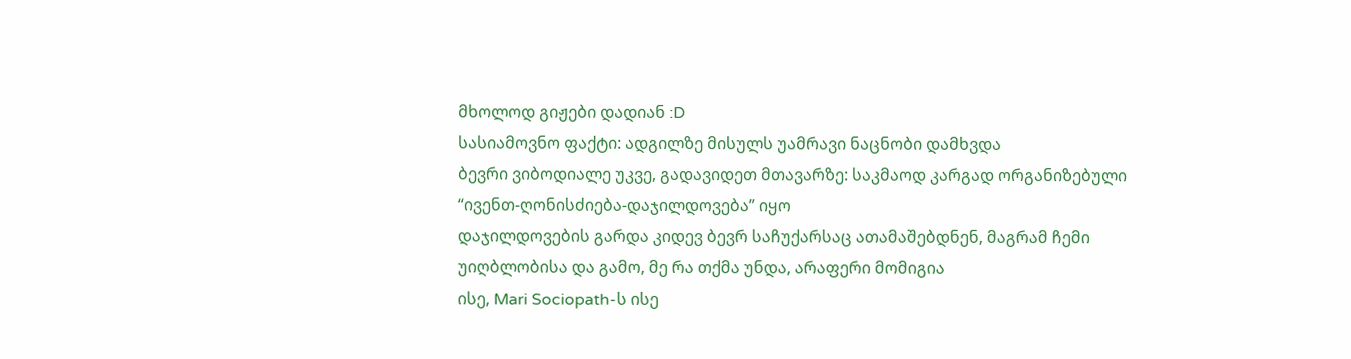მხოლოდ გიჟები დადიან :D
სასიამოვნო ფაქტი: ადგილზე მისულს უამრავი ნაცნობი დამხვდა
ბევრი ვიბოდიალე უკვე, გადავიდეთ მთავარზე: საკმაოდ კარგად ორგანიზებული “ივენთ-ღონისძიება-დაჯილდოვება” იყო
დაჯილდოვების გარდა კიდევ ბევრ საჩუქარსაც ათამაშებდნენ, მაგრამ ჩემი უიღბლობისა და გამო, მე რა თქმა უნდა, არაფერი მომიგია
ისე, Mari Sociopath-ს ისე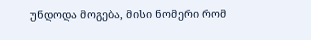უნდოდა მოგება, მისი ნომერი რომ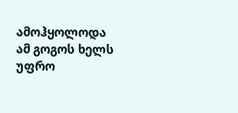ამოჰყოლოდა ამ გოგოს ხელს უფრო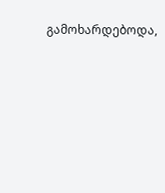გამოხარდებოდა,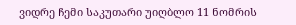ვიდრე ჩემი საკუთარი უიღბლო 11 ნომრის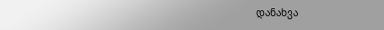დანახვა